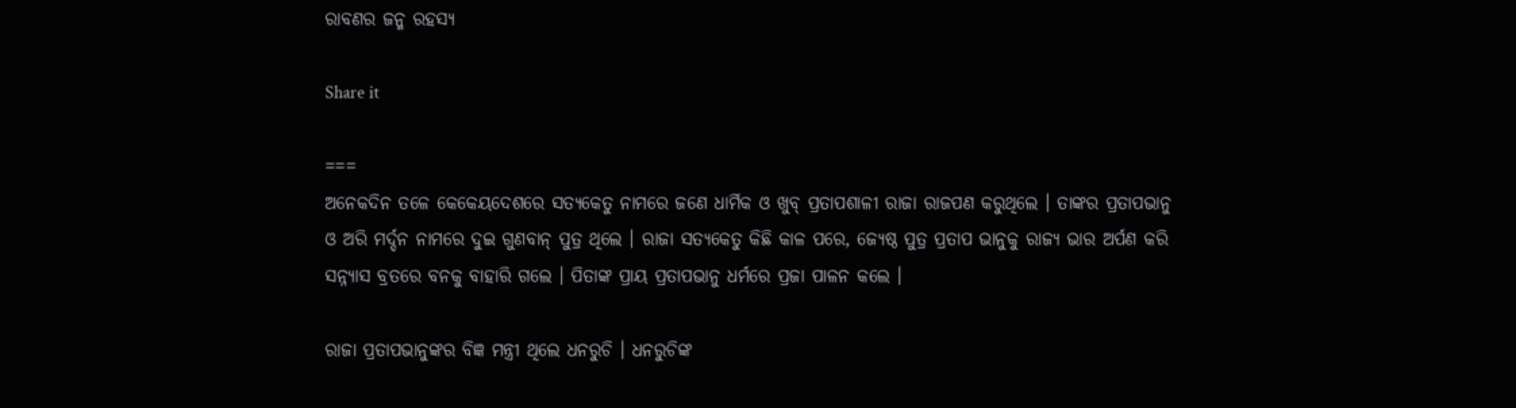ରାବଣର ଜନ୍ମ ରହସ୍ୟ

Share it

===
ଅନେକଦିନ ତଳେ କେକେୟଦେଶରେ ସତ୍ୟକେତୁ ନାମରେ ଜଣେ ଧାର୍ମିକ ଓ ଖୁବ୍ ପ୍ରତାପଶାଳୀ ରାଜା ରାଜପଣ କରୁଥିଲେ । ତାଙ୍କର ପ୍ରତାପଭାନୁ ଓ ଅରି ମର୍ଦ୍ଦନ ନାମରେ ଦୁଇ ଗୁଣବାନ୍ ପୁତ୍ର ଥିଲେ । ରାଜା ସତ୍ୟକେତୁ କିଛି କାଳ ପରେ, ଜ୍ୟେଷ୍ଠ ପୁତ୍ର ପ୍ରତାପ ଭାନୁକୁ ରାଜ୍ୟ ଭାର ଅର୍ପଣ କରି ସନ୍ନ୍ୟାସ ବ୍ରତରେ ବନକୁ ବାହାରି ଗଲେ । ପିତାଙ୍କ ପ୍ରାୟ ପ୍ରତାପଭାନୁ ଧର୍ମରେ ପ୍ରଜା ପାଳନ କଲେ ।

ରାଜା ପ୍ରତାପଭାନୁଙ୍କର ବିଜ୍ଞ ମନ୍ତ୍ରୀ ଥିଲେ ଧନରୁଚି । ଧନରୁଚିଙ୍କ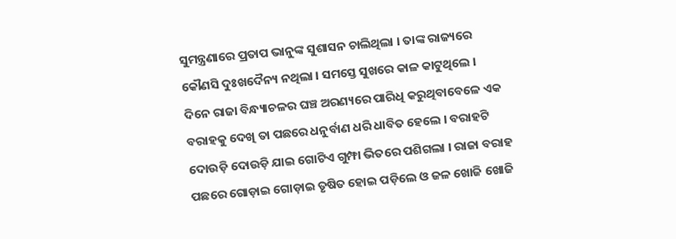ସୁମନ୍ତ୍ରଣାରେ ପ୍ରତାପ ଭାନୁଙ୍କ ସୁଶାସନ ଚାଲିଥିଲା । ତାଙ୍କ ରାଜ୍ୟରେ କୌଣସି ଦୁଃଖଦୈନ୍ୟ ନଥିଲା । ସମସ୍ତେ ସୁଖରେ କାଳ କାଟୁଥିଲେ ।
ଦିନେ ରାଜା ବିନ୍ଧ୍ୟାଚଳର ଘଞ୍ଚ ଅରଣ୍ୟରେ ପାରିଧି କରୁଥିବାବେଳେ ଏକ ବରାହକୁ ଦେଖି ତା ପଛରେ ଧନୁର୍ବାଣ ଧରି ଧାବିତ ହେଲେ । ବରାହଟି ଦୋଉଡ଼ି ଦୋଉଡ଼ି ଯାଇ ଗୋଟିଏ ଗୁମ୍ଫା ଭିତରେ ପଶିଗଲା । ରାଜା ବରାହ ପଛରେ ଗୋଡ଼ାଇ ଗୋଡ଼ାଇ ତୃଷିତ ହୋଇ ପଡ଼ିଲେ ଓ ଜଳ ଖୋଜି ଖୋଜି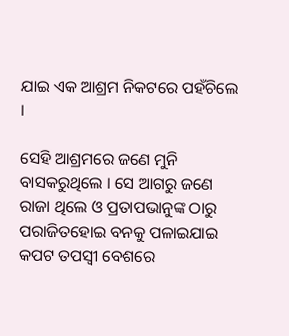ଯାଇ ଏକ ଆଶ୍ରମ ନିକଟରେ ପହଁଚିଲେ ।

ସେହି ଆଶ୍ରମରେ ଜଣେ ମୁନି ବାସକରୁଥିଲେ । ସେ ଆଗରୁ ଜଣେ ରାଜା ଥିଲେ ଓ ପ୍ରତାପଭାନୁଙ୍କ ଠାରୁ ପରାଜିତହୋଇ ବନକୁ ପଳାଇଯାଇ କପଟ ତପସ୍ୱୀ ବେଶରେ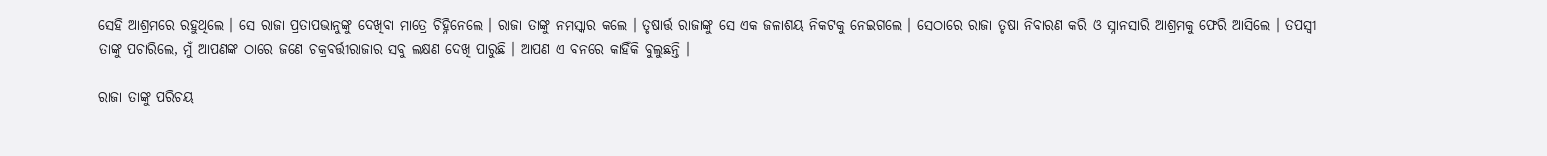ସେହି ଆଶ୍ରମରେ ରହୁଥିଲେ । ସେ ରାଜା ପ୍ରତାପଭାନୁଙ୍କୁ ଦେଖିବା ମାତ୍ରେ ଚିହ୍ନିନେଲେ । ରାଜା ତାଙ୍କୁ ନମସ୍କାର କଲେ । ତୃଷାର୍ତ୍ତ ରାଜାଙ୍କୁ ସେ ଏକ ଜଳାଶୟ ନିକଟକୁ ନେଇଗଲେ । ସେଠାରେ ରାଜା ତୃଷା ନିବାରଣ କରି ଓ ସ୍ନାନସାରି ଆଶ୍ରମକୁ ଫେରି ଆସିଲେ । ତପସ୍ୱୀ ତାଙ୍କୁ ପଚାରିଲେ, ମୁଁ ଆପଣଙ୍କ ଠାରେ ଜଣେ ଚକ୍ରବର୍ତ୍ତୀରାଜାର ସବୁ ଲକ୍ଷଣ ଦେଖି ପାରୁଛି । ଆପଣ ଏ ବନରେ କାହିଁକି ବୁଲୁଛନ୍ତି ।

ରାଜା ତାଙ୍କୁ ପରିଚୟ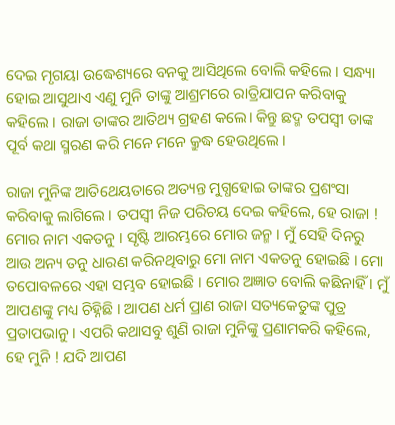ଦେଇ ମୃଗୟା ଉଦ୍ଧେଶ୍ୟରେ ବନକୁ ଆସିଥିଲେ ବୋଲି କହିଲେ । ସନ୍ଧ୍ୟା ହୋଇ ଆସୁଥାଏ ଏଣୁ ମୁନି ତାଙ୍କୁ ଆଶ୍ରମରେ ରାତ୍ରିଯାପନ କରିବାକୁ କହିଲେ । ରାଜା ତାଙ୍କର ଆତିଥ୍ୟ ଗ୍ରହଣ କଲେ। କିନ୍ତୁ ଛଦ୍ମ ତପସ୍ୱୀ ତାଙ୍କ ପୂର୍ବ କଥା ସ୍ମରଣ କରି ମନେ ମନେ କ୍ରୁଦ୍ଧ ହେଉଥିଲେ ।

ରାଜା ମୁନିଙ୍କ ଆତିଥେୟତାରେ ଅତ୍ୟନ୍ତ ମୁଗ୍ଧହୋଇ ତାଙ୍କର ପ୍ରଶଂସା କରିବାକୁ ଲାଗିଲେ । ତପସ୍ୱୀ ନିଜ ପରିଚୟ ଦେଇ କହିଲେ, ହେ ରାଜା ! ମୋର ନାମ ଏକତନୁ । ସୃଷ୍ଟି ଆରମ୍ଭରେ ମୋର ଜନ୍ମ । ମୁଁ ସେହି ଦିନରୁ ଆଉ ଅନ୍ୟ ତନୁ ଧାରଣ କରିନଥିବାରୁ ମୋ ନାମ ଏକତନୁ ହୋଇଛି । ମୋ ତପୋବଳରେ ଏହା ସମ୍ଭବ ହୋଇଛି । ମୋର ଅଜ୍ଞାତ ବୋଲି କଛିନାହିଁ । ମୁଁ ଆପଣଙ୍କୁ ମଧ୍ୟ ଚିହ୍ନିଛି । ଆପଣ ଧର୍ମ ପ୍ରାଣ ରାଜା ସତ୍ୟକେତୁଙ୍କ ପୁତ୍ର ପ୍ରତାପଭାନୁ । ଏପରି କଥାସବୁ ଶୁଣି ରାଜା ମୁନିଙ୍କୁ ପ୍ରଣାମକରି କହିଲେ, ହେ ମୁନି ! ଯଦି ଆପଣ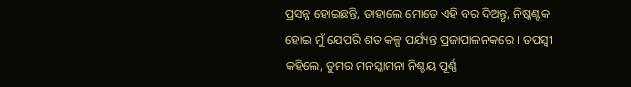ପ୍ରସନ୍ନ ହୋଇଛନ୍ତି, ତାହାଲେ ମୋତେ ଏହି ବର ଦିଅନ୍ତୃ, ନିଷ୍କଣ୍ଟକ ହୋଇ ମୁଁ ଯେପରି ଶତ କଳ୍ପ ପର୍ଯ୍ୟନ୍ତ ପ୍ରଜାପାଳନକରେ । ତପସ୍ୱୀ କହିଲେ, ତୁମର ମନସ୍କାମନା ନିଶ୍ଚୟ ପୂର୍ଣ୍ଣ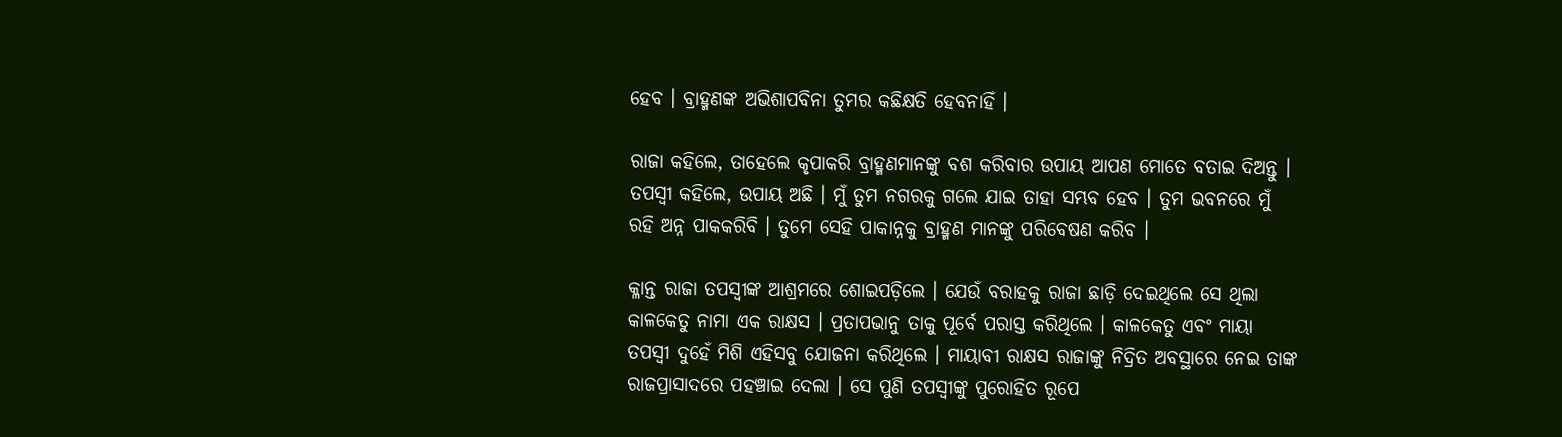ହେବ । ବ୍ରାହ୍ମଣଙ୍କ ଅଭିଶାପବିନା ତୁମର କଛିକ୍ଷତି ହେବନାହିଁ ।

ରାଜା କହିଲେ, ତାହେଲେ କୃପାକରି ବ୍ରାହ୍ମଣମାନଙ୍କୁ ବଶ କରିବାର ଉପାୟ ଆପଣ ମୋତେ ବତାଇ ଦିଅନ୍ତୁ । ତପସ୍ୱୀ କହିଲେ, ଉପାୟ ଅଛି । ମୁଁ ତୁମ ନଗରକୁ ଗଲେ ଯାଇ ତାହା ସମ୍ଭବ ହେବ । ତୁମ ଭବନରେ ମୁଁ ରହି ଅନ୍ନ ପାକକରିବି । ତୁମେ ସେହି ପାକାନ୍ନକୁ ବ୍ରାହ୍ମଣ ମାନଙ୍କୁ ପରିବେଷଣ କରିବ ।

କ୍ଳାନ୍ତ ରାଜା ତପସ୍ୱୀଙ୍କ ଆଶ୍ରମରେ ଶୋଇପଡ଼ିଲେ । ଯେଉଁ ବରାହକୁ ରାଜା ଛାଡ଼ି ଦେଇଥିଲେ ସେ ଥିଲା କାଳକେତୁ ନାମା ଏକ ରାକ୍ଷସ । ପ୍ରତାପଭାନୁ ତାକୁ ପୂର୍ବେ ପରାସ୍ତ କରିଥିଲେ । କାଳକେତୁ ଏବଂ ମାୟା ତପସ୍ୱୀ ଦୁହେଁ ମିଶି ଏହିସବୁ ଯୋଜନା କରିଥିଲେ । ମାୟାବୀ ରାକ୍ଷସ ରାଜାଙ୍କୁ ନିଦ୍ରିତ ଅବସ୍ଥାରେ ନେଇ ତାଙ୍କ ରାଜପ୍ରାସାଦରେ ପହଞ୍ଚାଇ ଦେଲା । ସେ ପୁଣି ତପସ୍ୱୀଙ୍କୁ ପୁରୋହିତ ରୂପେ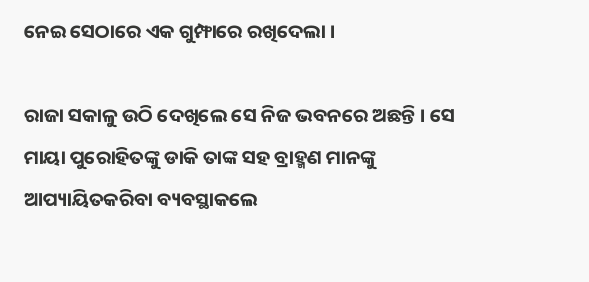ନେଇ ସେଠାରେ ଏକ ଗୁମ୍ଫାରେ ରଖିଦେଲା ।

ରାଜା ସକାଳୁ ଉଠି ଦେଖିଲେ ସେ ନିଜ ଭବନରେ ଅଛନ୍ତି । ସେ ମାୟା ପୁରୋହିତଙ୍କୁ ଡାକି ତାଙ୍କ ସହ ବ୍ରାହ୍ମଣ ମାନଙ୍କୁ ଆପ୍ୟାୟିତକରିବା ବ୍ୟବସ୍ଥାକଲେ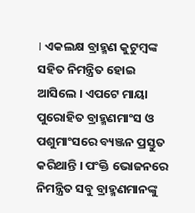। ଏକଲକ୍ଷ ବ୍ରାହ୍ମଣ କୁଟୁମ୍ବଙ୍କ ସହିତ ନିମନ୍ତ୍ରିତ ହୋଇ ଆସିଲେ । ଏପଟେ ମାୟା ପୁରୋହିତ ବ୍ରାହ୍ମଣମାଂସ ଓ ପଶୁମାଂସରେ ବ୍ୟଞ୍ଜନ ପ୍ରସ୍ତୁତ କରିଥାନ୍ତି । ପଂକ୍ତି ଭୋଜନରେ ନିମନ୍ତ୍ରିତ ସବୁ ବ୍ରାହ୍ମଣମାନଙ୍କୁ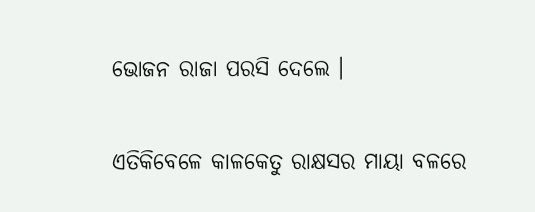ଭୋଜନ ରାଜା ପରସି ଦେଲେ ।

ଏତିକିବେଳେ କାଳକେତୁ ରାକ୍ଷସର ମାୟା ବଳରେ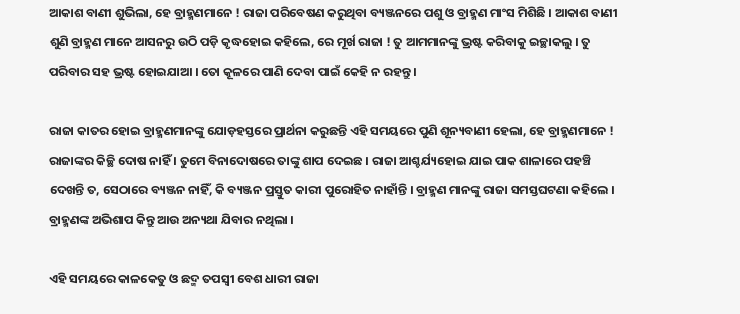ଆକାଶ ବାଣୀ ଶୁଭିଲା, ହେ ବ୍ରାହ୍ମଣମାନେ ! ରାଜା ପରିବେଷଣ କରୁଥିବା ବ୍ୟଞ୍ଜନରେ ପଶୁ ଓ ବ୍ରାହ୍ମଣ ମାଂସ ମିଶିଛି । ଆକାଶ ବାଣୀ ଶୁଣି ବ୍ରାହ୍ମଣ ମାନେ ଆସନରୁ ଉଠି ପଡ଼ି କୃଦ୍ଧହୋଇ କହିଲେ, ରେ ମୂର୍ଖ ରାଜା ! ତୁ ଆମମାନଙ୍କୁ ଭ୍ରଷ୍ଟ କରିବାକୁ ଇଚ୍ଛାକଲୁ । ତୁ ପରିବାର ସହ ଭ୍ରଷ୍ଟ ହୋଇଯାଆ । ତୋ କୂଳରେ ପାଣି ଦେବା ପାଇଁ କେହି ନ ରହନ୍ତୁ ।

ରାଜା କାତର ହୋଇ ବ୍ରାହ୍ମଣମାନଙ୍କୁ ଯୋଡ଼ହସ୍ତରେ ପ୍ରାର୍ଥନା କରୁଛନ୍ତି ଏହି ସମୟରେ ପୁଣି ଶୂନ୍ୟବାଣୀ ହେଲା, ହେ ବ୍ରାହ୍ମଣମାନେ ! ରାଜାଙ୍କର କିଚ୍ଛି ଦୋଷ ନାହିଁ । ତୁମେ ବିନାଦୋଷରେ ତାଙ୍କୁ ଶାପ ଦେଇଛ । ରାଜା ଆଶ୍ଚର୍ଯ୍ୟହୋଇ ଯାଇ ପାକ ଶାଳାରେ ପହଞ୍ଚି ଦେଖନ୍ତି ତ, ସେଠାରେ ବ୍ୟଞ୍ଜନ ନାହିଁ, କି ବ୍ୟଞ୍ଜନ ପ୍ରସ୍ତୁତ କାରୀ ପୁରୋହିତ ନାହାଁନ୍ତି । ବ୍ରାହ୍ମଣ ମାନଙ୍କୁ ରାଜା ସମସ୍ତଘଟଣା କହିଲେ । ବ୍ରାହ୍ମଣଙ୍କ ଅଭିଶାପ କିନ୍ତୁ ଆଉ ଅନ୍ୟଥା ଯିବାର ନଥିଲା ।

ଏହି ସମୟରେ କାଳକେତୁ ଓ ଛଦ୍ମ ତପସ୍ୱୀ ବେଶ ଧାରୀ ରାଜା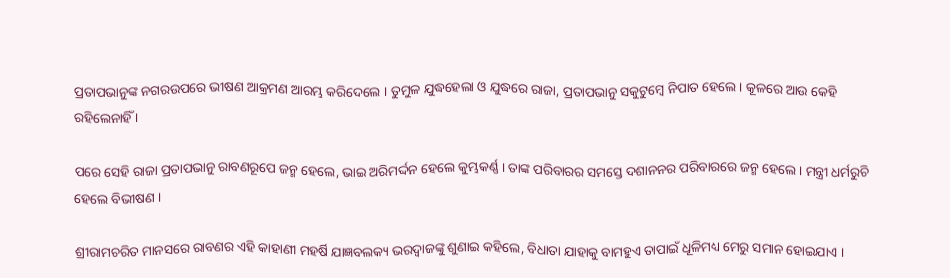ପ୍ରତାପଭାନୁଙ୍କ ନଗରଉପରେ ଭୀଷଣ ଆକ୍ରମଣ ଆରମ୍ଭ କରିଦେଲେ । ତୁମୁଳ ଯୁଦ୍ଧହେଲା ଓ ଯୁଦ୍ଧରେ ରାଜା, ପ୍ରତାପଭାନୁ ସକୁଟୁମ୍ବେ ନିପାତ ହେଲେ । କୂଳରେ ଆଉ କେହି ରହିଲେନାହିଁ ।

ପରେ ସେହି ରାଜା ପ୍ରତାପଭାନୁ ରାବଣରୂପେ ଜନ୍ମ ହେଲେ, ଭାଇ ଅରିମର୍ଦ୍ଦନ ହେଲେ କୁମ୍ଭକର୍ଣ୍ଣ । ତାଙ୍କ ପରିବାରର ସମସ୍ତେ ଦଶାନନର ପରିବାରରେ ଜନ୍ମ ହେଲେ । ମନ୍ତ୍ରୀ ଧର୍ମରୁଚି ହେଲେ ବିଭୀଷଣ ।

ଶ୍ରୀରାମଚରିତ ମାନସରେ ରାବଣର ଏହି କାହାଣୀ ମହର୍ଷି ଯାଜ୍ଞବଲକ୍ୟ ଭରଦ୍ୱାଜଙ୍କୁ ଶୁଣାଇ କହିଲେ, ବିଧାତା ଯାହାକୁ ବାମହୁଏ ତାପାଇଁ ଧୂଳିମଧ୍ୟ ମେରୁ ସମାନ ହୋଇଯାଏ ।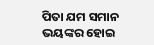ପିତା ଯମ ସମାନ ଭୟଙ୍କର ହୋଇ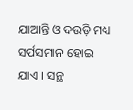ଯାଆନ୍ତି ଓ ଦଉଡ଼ି ମଧ୍ୟ ସର୍ପସମାନ ହୋଇ ଯାଏ । ସନ୍ଥ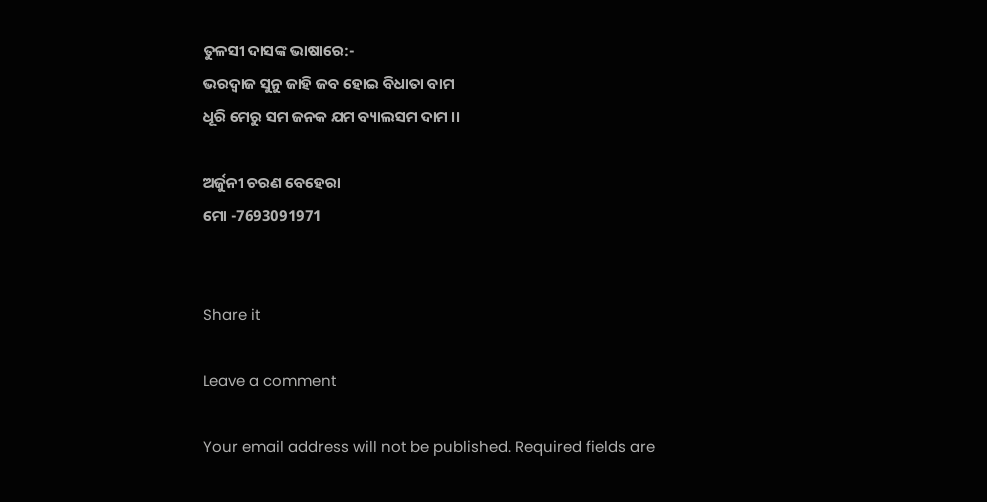ତୁଳସୀ ଦାସଙ୍କ ଭାଷାରେ:-
ଭରଦ୍ୱାଜ ସୁନୁ ଜାହି ଜବ ହୋଇ ବିଧାତା ବାମ
ଧୂରି ମେରୁ ସମ ଜନକ ଯମ ବ୍ୟାଲସମ ଦାମ ।।

ଅର୍ଜୁନୀ ଚରଣ ବେହେରା
ମୋ -7693091971


Share it

Leave a comment

Your email address will not be published. Required fields are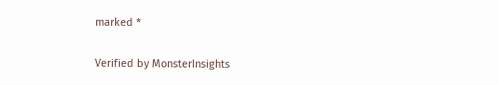marked *

Verified by MonsterInsights